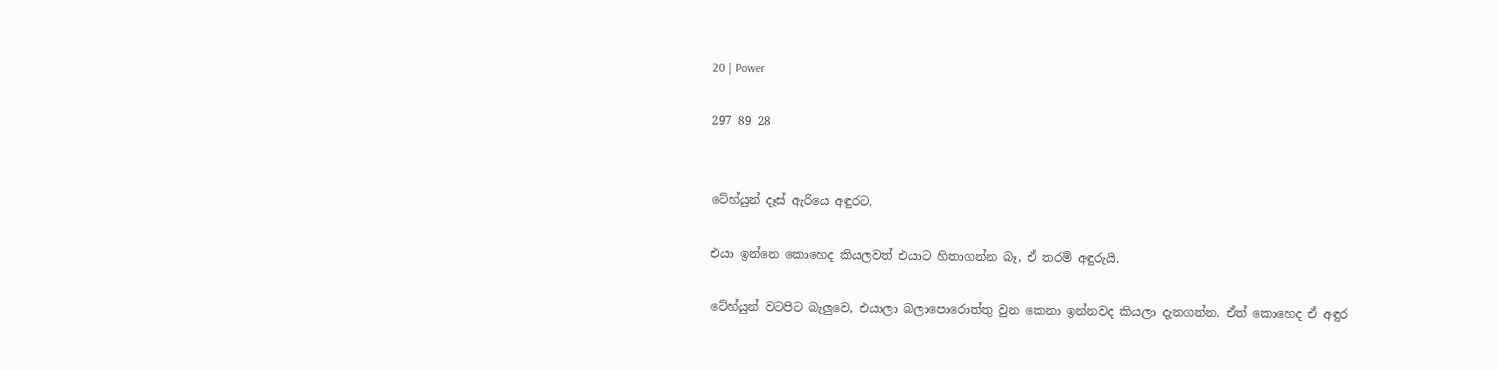20 | Power

297 89 28


ටේහ්යුන් දෑස් ඇරියෙ අඳුරට.

එයා ඉන්නෙ කොහෙද කියලවත් එයාට හිතාගන්න බෑ, ඒ තරම් අඳුරුයි.

ටේහ්යුන් වටපිට බැලුවෙ, එයාලා බලාපොරොත්තු වුන කෙනා ඉන්නවද කියලා දැනගන්න. ඒත් කොහෙද ඒ අඳුර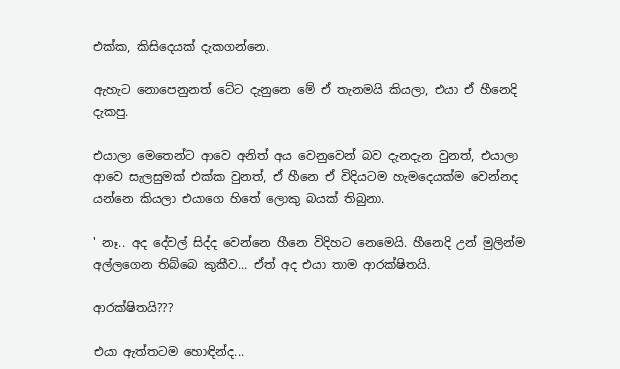එක්ක, කිසිදෙයක් දැකගන්නෙ.

ඇහැට නොපෙනුනත් ටේට දැනුනෙ මේ ඒ තැනමයි කියලා, එයා ඒ හීනෙදි දැකපු.

එයාලා මෙතෙන්ට ආවෙ අනිත් අය වෙනුවෙන් බව දැනදැන වුනත්, එයාලා ආවෙ සැලසුමක් එක්ක වුනත්, ඒ හීනෙ ඒ විදියටම හැමදෙයක්ම වෙන්නද යන්නෙ කියලා එයාගෙ හිතේ ලොකු බයක් තිබුනා.

' නෑ.. අද දේවල් සිද්ද වෙන්නෙ හීනෙ විදිහට නෙමෙයි. හීනෙදි උන් මුලින්ම අල්ලගෙන තිබ්බෙ කුකීව... ඒත් අද එයා තාම ආරක්ෂිතයි.

ආරක්ෂිතයි???

එයා ඇත්තටම හොඳින්ද...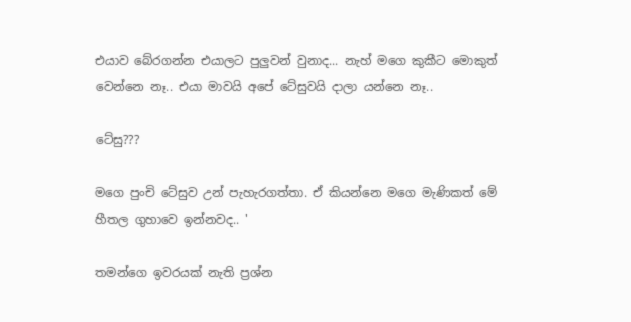එයාව බේරගන්න එයාලට පුලුවන් වුනාද... නැහ් මගෙ කුකීට මොකුත් වෙන්නෙ නෑ.. එයා මාවයි අපේ ටේසුවයි දාලා යන්නෙ නෑ..

ටේසු???

මගෙ පුංචි ටේසුව උන් පැහැරගත්තා. ඒ කියන්නෙ මගෙ මැණිකත් මේ හීතල ගුහාවෙ ඉන්නවද.. '

තමන්ගෙ ඉවරයක් නැති ප්‍රශ්න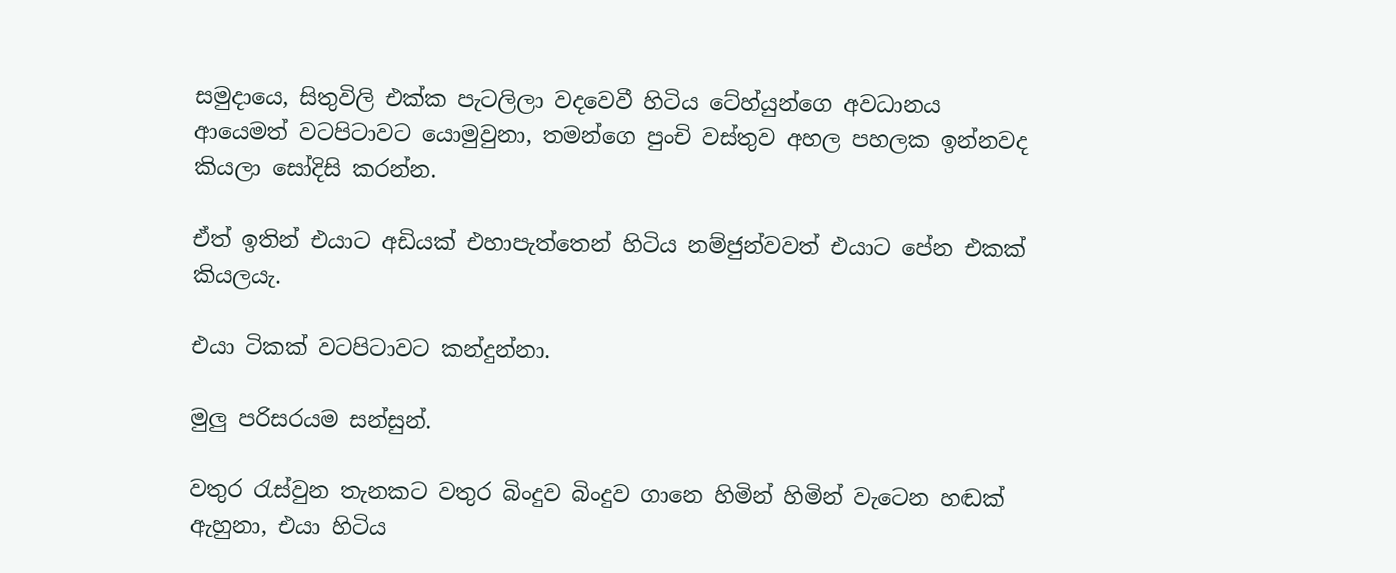සමුදායෙ, සිතුවිලි එක්ක පැටලිලා වදවෙවී හිටිය ටේහ්යුන්ගෙ අවධානය ආයෙමත් වටපිටාවට යොමුවුනා, තමන්ගෙ පුංචි වස්තුව අහල පහලක ඉන්නවද කියලා සෝදිසි කරන්න.

ඒත් ඉතින් එයාට අඩියක් එහාපැත්තෙන් හිටිය නම්ජුන්වවත් එයාට පේන එකක් කියලයැ.

එයා ටිකක් වටපිටාවට කන්දුන්නා.

මුලු පරිසරයම සන්සුන්.

වතුර රැස්වුන තැනකට වතුර බිංදුව බිංදුව ගානෙ හිමින් හිමින් වැටෙන හඬක් ඇහුනා, එයා හිටිය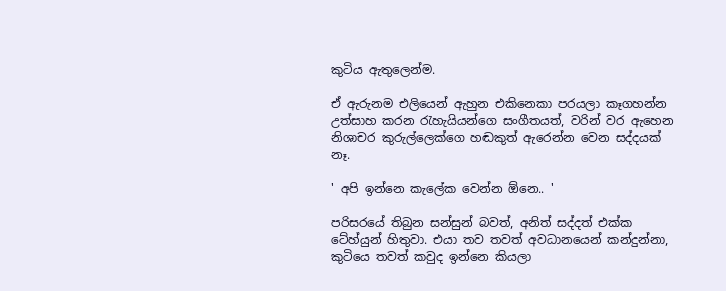කුටිය ඇතුලෙන්ම.

ඒ ඇරුනම එලියෙන් ඇහුන එකිනෙකා පරයලා කෑගහන්න උත්සාහ කරන රැහැයියන්ගෙ සංගීතයත්, වරින් වර ඇහෙන නිශාචර කුරුල්ලෙක්ගෙ හඬකුත් ඇරෙන්න වෙන සද්දයක් නෑ.

' අපි ඉන්නෙ කැලේක වෙන්න ඕනෙ.. '

පරිසරයේ තිබුන සන්සුන් බවත්, අනිත් සද්දත් එක්ක ටේහ්යුන් හිතුවා. එයා තව තවත් අවධානයෙන් කන්දුන්නා, කුටියෙ තවත් කවුද ඉන්නෙ කියලා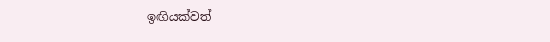ඉඟියක්වත්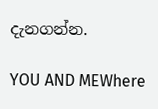දැනගන්න.

YOU AND MEWhere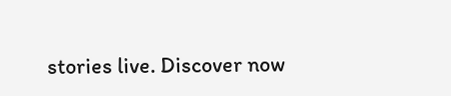stories live. Discover now